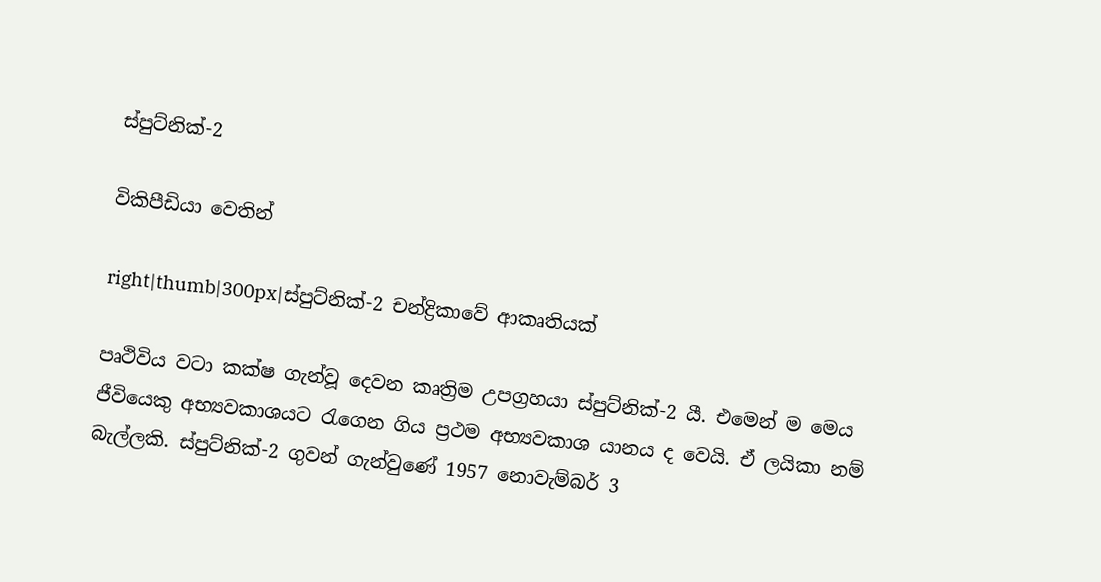ස්පුට්නික්-2

විකිපීඩියා වෙතින්

right|thumb|300px|ස්පුට්නික්-2 චන්ද්‍රිකාවේ ආකෘතියක්

පෘථිවිය වටා කක්ෂ ගැන්වූ දෙවන කෘත්‍රිම උපග්‍රහයා ස්පුට්නික්-2 යී. එමෙන් ම මෙය ජීවියෙකු අභ්‍යවකාශයට රැගෙන ගිය ප්‍රථම අභ්‍යවකාශ යානය ද වෙයි. ඒ ලයිකා නම් බැල්ලකි. ස්පුට්නික්-2 ගුවන් ගැන්වුණේ 1957 නොවැම්බර් 3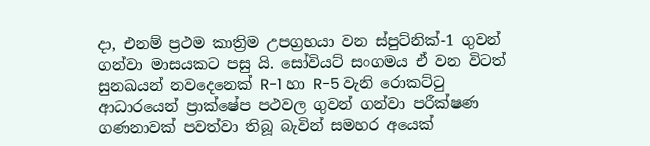දා, එනම් ප්‍රථම කාත්‍රිම උපග්‍රහයා වන ස්පුට්නික්-1 ගුවන් ගන්වා මාසයකට පසු යි. සෝවියට් සංගමය ඒ වන විටත් සුනඛයන් නවදෙනෙක් R-1 හා R-5 වැනි රොකට්ටු ආධාරයෙන් ප්‍රාක්ෂේප පථවල ගුවන් ගන්වා පරීක්ෂණ ගණනාවක් පවත්වා තිබූ බැවින් සමහර අයෙක්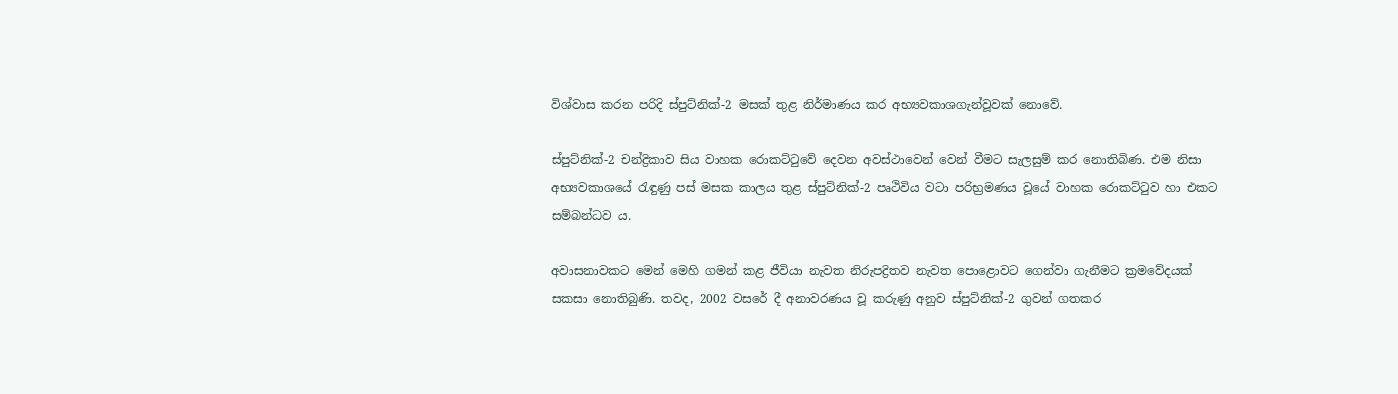විශ්වාස කරන පරිදි ස්පුට්නික්-2 මසක් තුළ නිර්මාණය කර අභ්‍යවකාශගැන්වූවක් නොවේ.

ස්පුට්නික්-2 චන්ද්‍රිකාව සිය වාහක රොකට්ටුවේ දෙවන අවස්ථාවෙන් වෙන් වීමට සැලසුම් කර නොතිබිණ. එම නිසා අභ්‍යවකාශයේ රැඳුණු පස් මසක කාලය තුළ ස්පුට්නික්-2 පෘථිවිය වටා පරිභ්‍රමණය වූයේ වාහක රොකට්ටුව හා එකට සම්බන්ධව ය.

අවාසනාවකට මෙන් මෙහි ගමන් කළ ජීවියා නැවත නිරුපද්‍රිතව නැවත පොළොවට ගෙන්වා ගැනීමට ක්‍රමවේදයක් සකසා නොතිබුණි. තවද, 2002 වසරේ දී අනාවරණය වූ කරුණු අනුව ස්පුට්නික්-2 ගුවන් ගතකර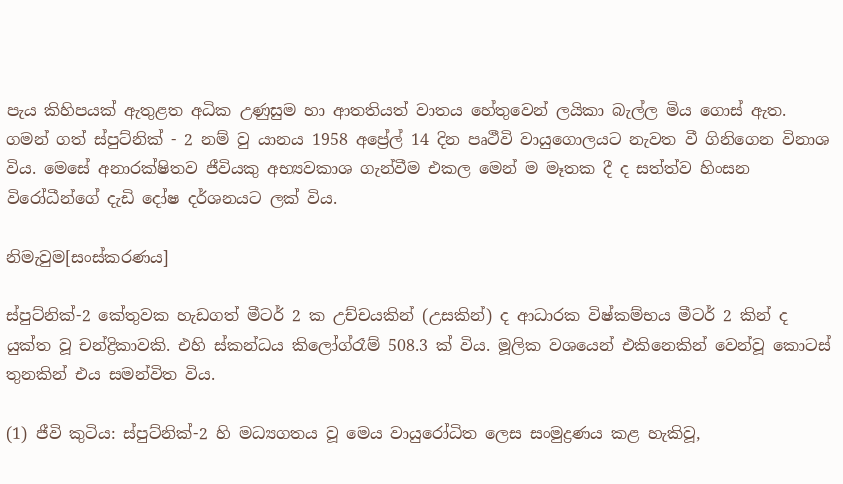පැය කිහිපයක් ඇතුළත අධික උණුසුම හා ආතතියත් වාතය හේතුවෙන් ලයිකා බැල්ල මිය ගොස් ඇත. ගමන් ගත් ස්පුට්නික් - 2 නම් වු යානය 1958 අප්‍රේල් 14 දින පෘථීවි වායුගොලයට නැවත වී ගිනිගෙන විනාශ විය. මෙසේ අනාරක්ෂිතව ජීවියකු අභ්‍යවකාශ ගැන්වීම එකල මෙන් ම මෑතක දී ද සත්ත්ව හිංසන විරෝධීන්ගේ දැඩි දෝෂ දර්ශනයට ලක් විය.

නිමැවුම[සංස්කරණය]

ස්පුට්නික්-2 කේතුවක හැඩගත් මීටර් 2 ක උච්චයකින් (උසකින්) ද ආධාරක විෂ්කම්භය මීටර් 2 කින් ද යුක්ත වූ චන්ද්‍රිකාවකි. එහි ස්කන්ධය කිලෝග්රෑම් 508.3 ක් විය. මූලික වශයෙන් එකිනෙකින් වෙන්වූ කොටස් තුනකින් එය සමන්විත විය.

(1) ජීවි කුටිය: ස්පුට්නික්-2 හි මධ්‍යගතය වූ මෙය වායුරෝධිත ලෙස සංමුද්‍රණය කළ හැකිවූ,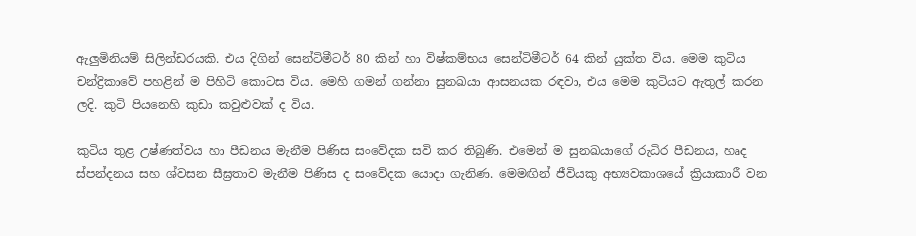ඇලුමිනියම් සිලින්ඩරයකි. එය දිගින් සෙන්ටිමීටර් 80 කින් හා විෂ්කම්භය සෙන්ටිමීටර් 64 කින් යුක්ත විය. මෙම කුටිය චන්ද්‍රිකාවේ පහළින් ම පිහිටි කොටස විය. මෙහි ගමන් ගන්නා සුනඛයා ආසනයක රඳවා, එය මෙම කුටියට ඇතුල් කරන ලදි. කුටි පියනෙහි කුඩා කවුළුවක් ද විය.

කුටිය තුළ උෂ්ණත්වය හා පීඩනය මැනීම පිණිස සංවේදක සවි කර තිබුණි. එමෙන් ම සුනඛයාගේ රුධිර පීඩනය, හෘද ස්පන්දනය සහ ශ්වසන සීඝ්‍රතාව මැනීම පිණිස ද සංවේදක යොදා ගැනිණ. මෙමඟින් ජීවියකු අභ්‍යවකාශයේ ක්‍රියාකාරී වන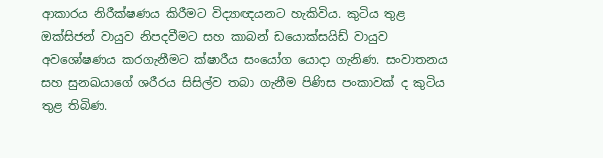ආකාරය නිරීක්ෂණය කිරීමට විද්‍යාඥයනට හැකිවිය. කුටිය තුළ ඔක්සිජන් වායුව නිපදවීමට සහ කාබන් ඩයොක්සයිඩ් වායුව අවශෝෂණය කරගැනීමට ක්ෂාරීය සංයෝග යොදා ගැනිණ. සංවාතනය සහ සුනඛයාගේ ශරීරය සිසිල්ව තබා ගැනීම පිණිස පංකාවක් ද කුටිය තුළ තිබිණ.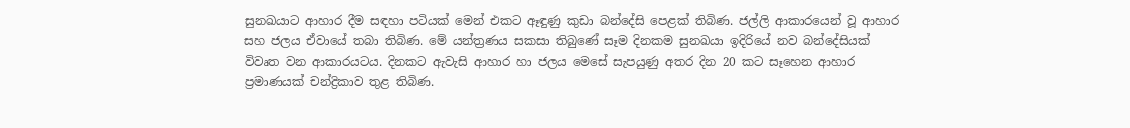සුනඛයාට ආහාර දීම සඳහා පටියක් මෙන් එකට ඈඳුණු කුඩා බන්දේසි පෙළක් තිබිණ. ජල්ලි ආකාරයෙන් වූ ආහාර සහ ජලය ඒවායේ තබා තිබිණ. මේ යන්ත්‍රණය සකසා තිබුණේ සෑම දිනකම සුනඛයා ඉදිරියේ නව බන්දේසියක් විවෘත වන ආකාරයටය. දිනකට ඇවැසි ආහාර හා ජලය මෙසේ සැපයුණු අතර දින 20 කට සෑහෙන ආහාර ප්‍රමාණයක් චන්ද්‍රිකාව තුළ තිබිණ.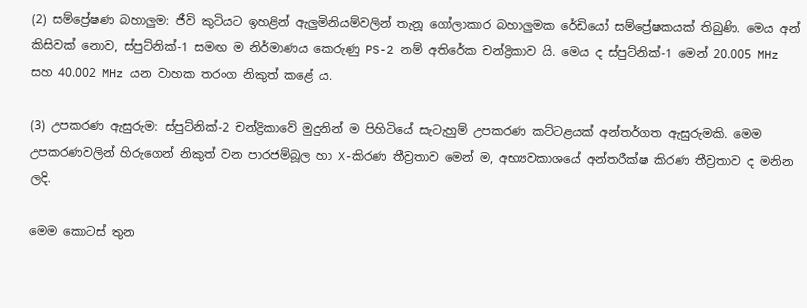(2) සම්ප්‍රේෂණ බහාලුම: ජීවි කුටියට ඉහළින් ඇලුමිනියම්වලින් තැනූ ගෝලාකාර බහාලුමක රේඩියෝ සම්ප්‍රේෂකයක් තිබුණි. මෙය අන් කිසිවක් නොව, ස්පුට්නික්-1 සමඟ ම නිර්මාණය කෙරුණු PS-2 නම් අතිරේක චන්ද්‍රිකාව යි. මෙය ද ස්පුට්නික්-1 මෙන් 20.005 MHz සහ 40.002 MHz යන වාහක තරංග නිකුත් කළේ ය.

(3) උපකරණ ඇසුරුම: ස්පුට්නික්-2 චන්ද්‍රිකාවේ මුදුනින් ම පිහිටියේ සැටැහුම් උපකරණ කට්ටළයක් අන්තර්ගත ඇසුරුමකි. මෙම උපකරණවලින් හිරුගෙන් නිකුත් වන පාරජම්බූල හා X-කිරණ තීව්‍රතාව මෙන් ම, අභ්‍යවකාශයේ අන්තරීක්ෂ කිරණ තීව්‍රතාව ද මනින ලදි.

මෙම කොටස් තුන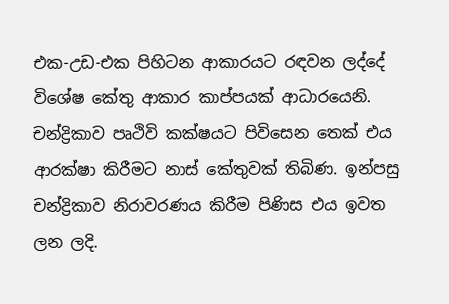එක-උඩ-එක පිහිටන ආකාරයට රඳවන ලද්දේ විශේෂ කේතු ආකාර කාප්පයක් ආධාරයෙනි. චන්ද්‍රිකාව පෘථිවි කක්ෂයට පිවිසෙන තෙක් එය ආරක්ෂා කිරීමට නාස් කේතුවක් තිබිණ. ඉන්පසු චන්ද්‍රිකාව නිරාවරණය කිරීම පිණිස එය ඉවත ලන ලදි.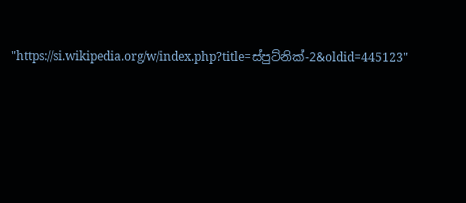"https://si.wikipedia.org/w/index.php?title=ස්පුට්නික්-2&oldid=445123"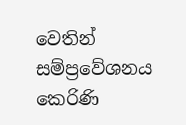වෙතින් සම්ප්‍රවේශනය කෙරිණි